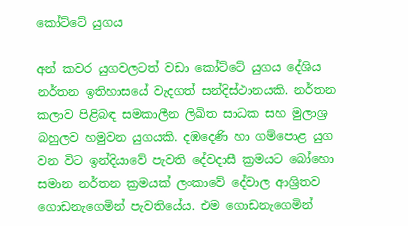කෝට්‌ටේ යුගය

අන් කවර යුගවලටත් වඩා කෝට්‌ටේ යුගය දේශිය නර්තන ඉතිහාසයේ වැදගත් සන්දිස්‌ථානයකි. නර්තන කලාව පිළිබඳ සමකාලීන ලිඛිත සාධක සහ මුලාශ්‍ර බහුලව හමුවන යුගයකි. දඹදෙණි හා ගම්පොළ යුග වන විට ඉන්දියාවේ පැවති දේවදාසී ක්‍රමයට බෝහො සමාන නර්තන ක්‍රමයක්‌ ලංකාවේ දේවාල ආශ්‍රිතව ගොඩනැගෙමින් පැවතියේය. එම ගොඩනැගෙමින්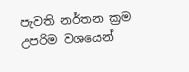පැවති නර්තන ක්‍රම උපරිම වශයෙන්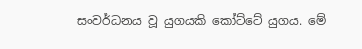සංවර්ධනය වූ යුගයකි කෝට්‌ටේ යුගය. මේ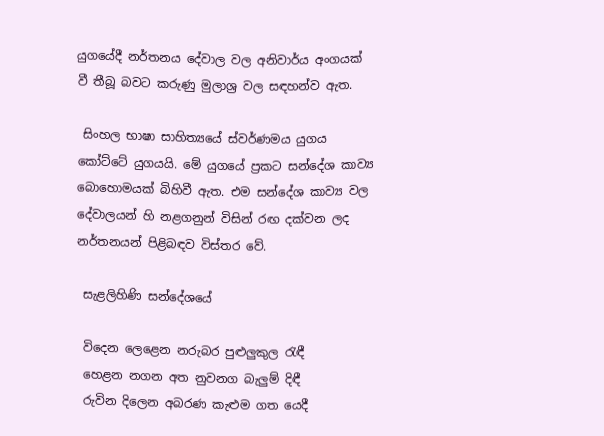යුගයේදී නර්තනය දේවාල වල අනිවාර්ය අංගයක්‌ වී තීබූ බවට කරුණු මුලාශ්‍ර වල සඳහන්ව ඇත.

 සිංහල භාෂා සාහිත්‍යයේ ස්‌වර්ණමය යුගය කෝට්‌ටේ යුගයයි. මේ යුගයේ ප්‍රකට සන්දේශ කාව්‍ය බොහොමයක්‌ බිහිවී ඇත. එම සන්දේශ කාව්‍ය වල දේවාලයන් හි නළගනුන් විසින් රඟ දක්‌වන ලද නර්තනයන් පිළිබඳව විස්‌තර වේ.

 සැළලිහිණි සන්දේශයේ

 විදෙන ලෙළෙන නරුබර පුළුලුකුල රැඳී
 හෙළන නගන අත නුවනග බැලුම් දිඳී
 රුවින දිලෙන අබරණ කැළුම ගත යෙදී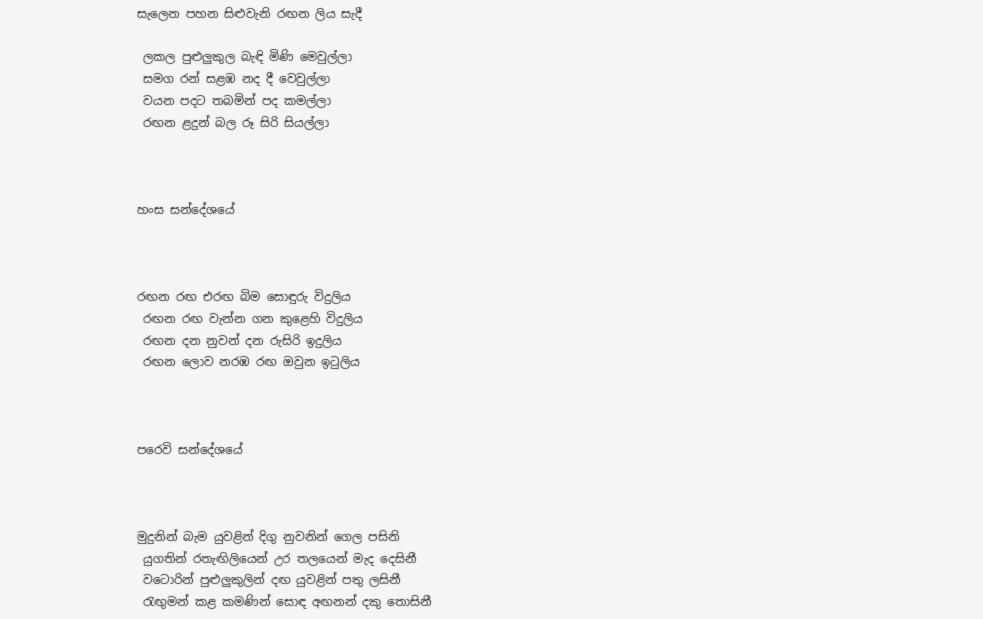සැලෙන පහන සිළුවැනි රඟන ලිය සැදී

 ලකල පුළුලුකුල බැඳි මිණි මෙවුල්ලා
 සමග රන් සළඹ නද දී වෙවුල්ලා
 වයන පදට තබමින් පද කමල්ලා
 රඟන ළදුන් බල රූ සිරි සියල්ලා



හංස සන්දේශයේ



රඟන රඟ එරඟ බිම සොඳුරු විදුලිය
 රඟන රඟ වැන්න ගන කුළෙහි විදුලිය
 රඟන දන නුවන් දන රුසිරි ඉදුලිය
 රඟන ලොව නරඹ රඟ ඔවුන ඉටුලිය



පරෙවි සන්දේශයේ



මුදුනින් බැම යුවළින් දිගු නුවනින් ගෙල පසිනි
 යුගතින් රතැඟිලියෙන් උර තලයෙන් මැද දෙසිනී
 වටොරින් පුළුලුකුලින් දඟ යුවළින් පතු ලසිනී
 රැඟුමන් කළ කමණින් සොඳ අඟනන් දකු තොසිනී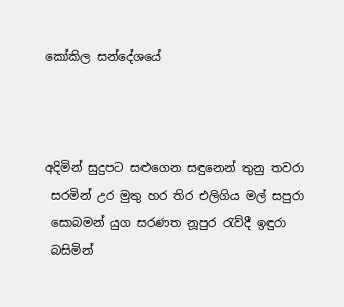කෝකිල සන්දේශයේ



අදිමින් සුදුපට සළුගෙන සඳුනෙන් තුනු තවරා
 සරමින් උර මුතු හර තිර එලිගිය මල් සපුරා
 සොබමන් යුග සරණත නූපුර රැව්දී ඉඳුරා
 බසිමින්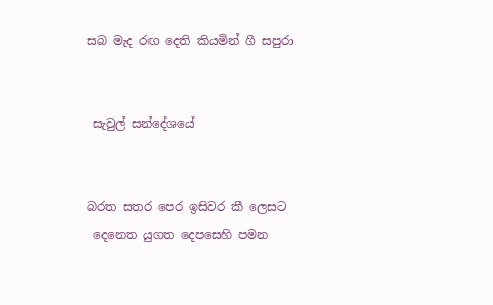සබ මැද රඟ දෙති කියමින් ගී සපුරා


 සැවුල් සන්දේශයේ


බරත සතර පෙර ඉසිවර කී ලෙසට
 දෙනෙත යුගත දෙපසෙහි පමන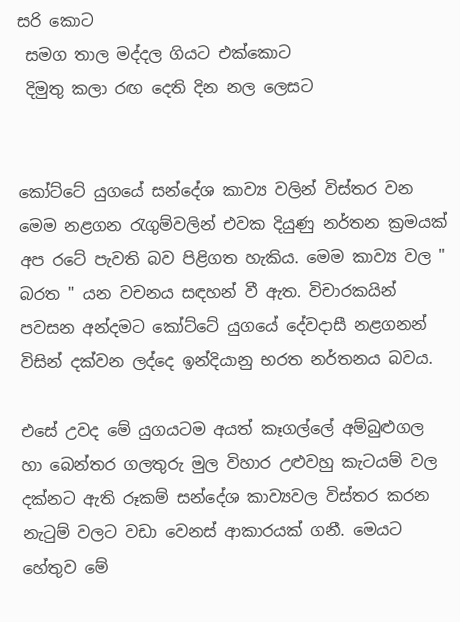සරි කොට
 සමග තාල මද්දල ගියට එක්‌කොට
 දිමුතු කලා රඟ දෙති දින නල ලෙසට


කෝට්‌ටේ යුගයේ සන්දේශ කාව්‍ය වලින් විස්‌තර වන මෙම නළගන රැගුම්වලින් එවක දියුණු නර්තන ක්‍රමයක්‌ අප රටේ පැවති බව පිළිගත හැකිය. මෙම කාව්‍ය වල " බරත " යන වචනය සඳහන් වී ඇත. විචාරකයින් පවසන අන්දමට කෝට්‌ටේ යුගයේ දේවදාසී නළගනන් විසින් දක්‌වන ලද්දෙ ඉන්දියානු භරත නර්තනය බවය.

එසේ උවද මේ යුගයටම අයත් කෑගල්ලේ අම්බුළුගල හා බෙන්තර ගලතුරු මුල විහාර උළුවහු කැටයම් වල දක්‌නට ඇති රූකම් සන්දේශ කාව්‍යවල විස්‌තර කරන නැටුම් වලට වඩා වෙනස්‌ ආකාරයක්‌ ගනී. මෙයට හේතුව මේ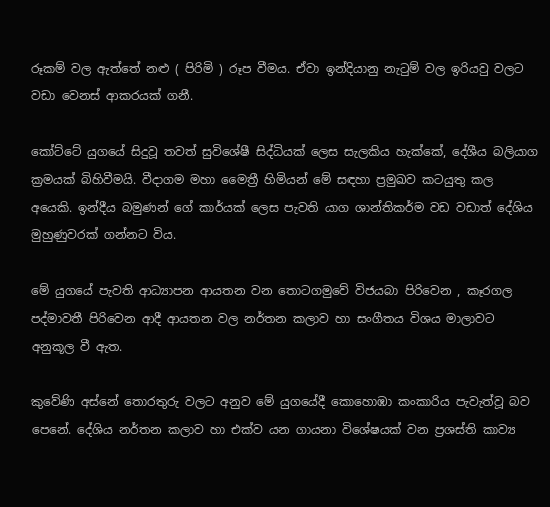රූකම් වල ඇත්තේ නළු ( පිරිමි ) රූප වීමය. ඒවා ඉන්දියානු නැටුම් වල ඉරියවු වලට වඩා වෙනස්‌ ආකරයක්‌ ගනී.

කෝට්‌ටේ යුගයේ සිදුවූ තවත් සුවිශේෂී සිද්ධියක්‌ ලෙස සැලකිය හැක්‌කේ, දේශීය බලියාග ක්‍රමයක්‌ බිහිවීමයි. වීදාගම මහා මෛත්‍රී හිමියන් මේ සඳහා ප්‍රමුඛව කටයුතු කල අයෙකි. ඉන්දීය බමුණන් ගේ කාර්යක්‌ ලෙස පැවති යාග ශාන්තිකර්ම වඩ වඩාත් දේශිය මුහුණුවරක්‌ ගන්නට විය.

මේ යුගයේ පැවති ආධ්‍යාපන ආයතන වන තොටගමුවේ විජයබා පිරිවෙන , කෑරගල පද්මාවතී පිරිවෙන ආදී ආයතන වල නර්තන කලාව හා සංගීතය විශය මාලාවට අනුකූල වී ඇත.

කුවේණි අස්‌නේ තොරතුරු වලට අනුව මේ යුගයේදී කොහොඹා කංකාරිය පැවැත්වූ බව පෙනේ. දේශිය නර්තන කලාව හා එක්‌ව යන ගායනා විශේෂයක්‌ වන ප්‍රශස්‌ති කාව්‍ය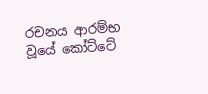රචනය ආරම්භ වූයේ කෝට්‌ටේ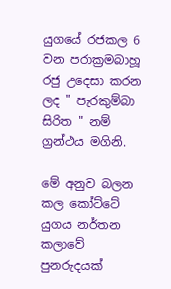යුගයේ රජකල 6 වන පරාක්‍රමබාහූ රජු උදෙසා කරන ලද " පැරකුම්බා සිරිත " නම් ග්‍රන්ථය මගිනි.

මේ අනුව බලන කල කෝට්‌ටේ යුගය නර්තන කලාවේ පුනරුදයක්‌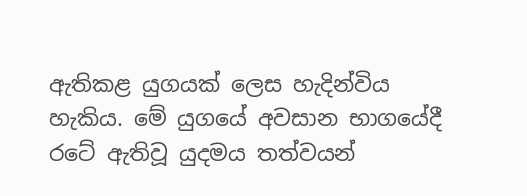ඇතිකළ යුගයක්‌ ලෙස හැදින්විය හැකිය. මේ යුගයේ අවසාන භාගයේදී රටේ ඇතිවූ යුදමය තත්වයන්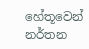හේතූවෙන් නර්තන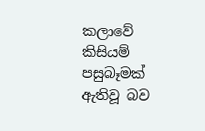කලාවේ කිසියම් පසුබෑමක්‌ ඇතිවූ බව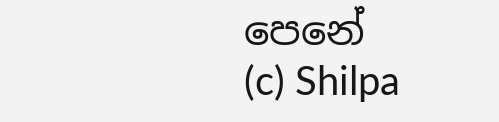පෙනේ
(c) Shilpa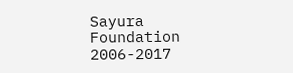Sayura Foundation 2006-2017